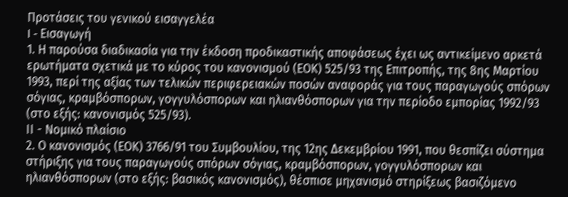Προτάσεις του γενικού εισαγγελέα
I - Εισαγωγή
1. Η παρούσα διαδικασία για την έκδοση προδικαστικής αποφάσεως έχει ως αντικείμενο αρκετά ερωτήματα σχετικά με το κύρος του κανονισμού (ΕΟΚ) 525/93 της Επιτροπής, της 8ης Μαρτίου 1993, περί της αξίας των τελικών περιφερειακών ποσών αναφοράς για τους παραγωγούς σπόρων σόγιας, κραμβόσπορων, γογγυλόσπορων και ηλιανθόσπορων για την περίοδο εμπορίας 1992/93 (στο εξής: κανονισμός 525/93).
ΙΙ - Νομικό πλαίσιο
2. Ο κανονισμός (ΕΟΚ) 3766/91 του Συμβουλίου, της 12ης Δεκεμβρίου 1991, που θεσπίζει σύστημα στήριξης για τους παραγωγούς σπόρων σόγιας, κραμβόσπορων, γογγυλόσπορων και ηλιανθόσπορων (στο εξής: βασικός κανονισμός), θέσπισε μηχανισμό στηρίξεως βασιζόμενο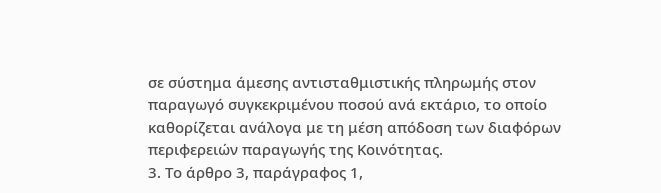σε σύστημα άμεσης αντισταθμιστικής πληρωμής στον παραγωγό συγκεκριμένου ποσού ανά εκτάριο, το οποίο καθορίζεται ανάλογα με τη μέση απόδοση των διαφόρων περιφερειών παραγωγής της Κοινότητας.
3. Το άρθρο 3, παράγραφος 1,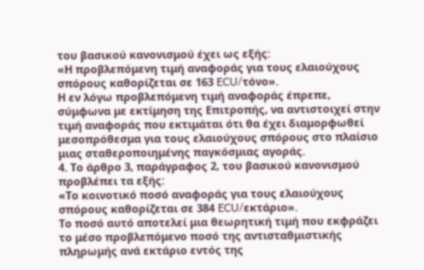του βασικού κανονισμού έχει ως εξής:
«Η προβλεπόμενη τιμή αναφοράς για τους ελαιούχους σπόρους καθορίζεται σε 163 ECU/τόνο».
Η εν λόγω προβλεπόμενη τιμή αναφοράς έπρεπε, σύμφωνα με εκτίμηση της Επιτροπής, να αντιστοιχεί στην τιμή αναφοράς που εκτιμάται ότι θα έχει διαμορφωθεί μεσοπρόθεσμα για τους ελαιούχους σπόρους στο πλαίσιο μιας σταθεροποιημένης παγκόσμιας αγοράς.
4. Το άρθρο 3, παράγραφος 2, του βασικού κανονισμού προβλέπει τα εξής:
«Το κοινοτικό ποσό αναφοράς για τους ελαιούχους σπόρους καθορίζεται σε 384 ECU/εκτάριο».
Το ποσό αυτό αποτελεί μια θεωρητική τιμή που εκφράζει το μέσο προβλεπόμενο ποσό της αντισταθμιστικής πληρωμής ανά εκτάριο εντός της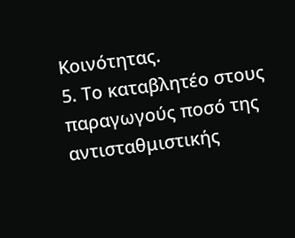Κοινότητας.
5. Το καταβλητέο στους παραγωγούς ποσό της αντισταθμιστικής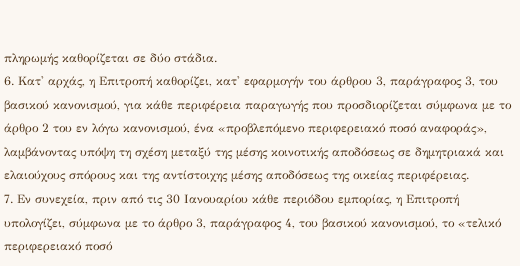πληρωμής καθορίζεται σε δύο στάδια.
6. Κατ' αρχάς, η Επιτροπή καθορίζει, κατ' εφαρμογήν του άρθρου 3, παράγραφος 3, του βασικού κανονισμού, για κάθε περιφέρεια παραγωγής που προσδιορίζεται σύμφωνα με το άρθρο 2 του εν λόγω κανονισμού, ένα «προβλεπόμενο περιφερειακό ποσό αναφοράς», λαμβάνοντας υπόψη τη σχέση μεταξύ της μέσης κοινοτικής αποδόσεως σε δημητριακά και ελαιούχους σπόρους και της αντίστοιχης μέσης αποδόσεως της οικείας περιφέρειας.
7. Εν συνεχεία, πριν από τις 30 Ιανουαρίου κάθε περιόδου εμπορίας, η Επιτροπή υπολογίζει, σύμφωνα με το άρθρο 3, παράγραφος 4, του βασικού κανονισμού, το «τελικό περιφερειακό ποσό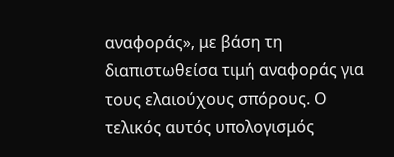αναφοράς», με βάση τη διαπιστωθείσα τιμή αναφοράς για τους ελαιούχους σπόρους. Ο τελικός αυτός υπολογισμός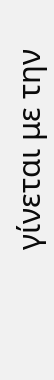γίνεται με την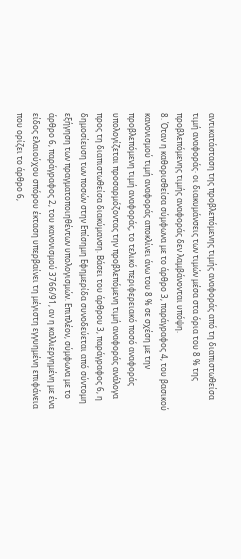αντικατάσταση της προβλεπόμενης τιμής αναφοράς από τη διαπιστωθείσα τιμή αναφοράς· οι διακυμάνσεις των τιμών μέσα στα όρια του 8 % της προβλεπόμενης τιμής αναφοράς δεν λαμβάνονται υπόψη.
8. Όταν η καθορισθείσα σύμφωνα με το άρθρο 3, παράγραφος 4, του βασικού κανονισμού τιμή αναφοράς αποκλίνει άνω του 8 % σε σχέση με την προβλεπόμενη τιμή αναφοράς, το τελικό περιφερειακό ποσό αναφοράς υπολογίζεται προσαρμόζοντας την προβλεπόμενη τιμή αναφοράς ανάλογα προς τη διαπιστωθείσα διακύμανση. Βάσει του άρθρου 3, παράγραφος 6, η δημοσίευση των ποσών στην Επίσημη Εφημερίδα συνοδεύεται από σύντομη εξήγηση των πραγματοποιηθέντων υπολογισμών. Επιπλέον, σύμφωνα με το άρθρο 6, παράγραφος 2, του κανονισμού 3766/91, αν η καλλιεργημένη με ένα είδος ελαιούχου σπόρου έκταση υπερβαίνει τη μέγιστη εγγυημένη επιφάνεια που ορίζει το άρθρο 6,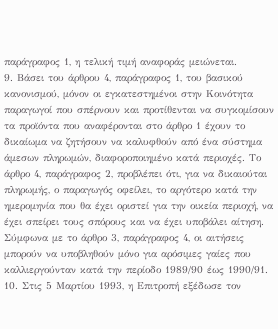παράγραφος 1, η τελική τιμή αναφοράς μειώνεται.
9. Βάσει του άρθρου 4, παράγραφος 1, του βασικού κανονισμού, μόνον οι εγκατεστημένοι στην Κοινότητα παραγωγοί που σπέρνουν και προτίθενται να συγκομίσουν τα προϊόντα που αναφέρονται στο άρθρο 1 έχουν το δικαίωμα να ζητήσουν να καλυφθούν από ένα σύστημα άμεσων πληρωμών, διαφοροποιημένο κατά περιοχές. Το άρθρο 4, παράγραφος 2, προβλέπει ότι, για να δικαιούται πληρωμής, ο παραγωγός οφείλει, το αργότερο κατά την ημερομηνία που θα έχει οριστεί για την οικεία περιοχή, να έχει σπείρει τους σπόρους και να έχει υποβάλει αίτηση. Σύμφωνα με το άρθρο 3, παράγραφος 4, οι αιτήσεις μπορούν να υποβληθούν μόνο για αρόσιμες γαίες που καλλιεργούνταν κατά την περίοδο 1989/90 έως 1990/91.
10. Στις 5 Μαρτίου 1993, η Επιτροπή εξέδωσε τον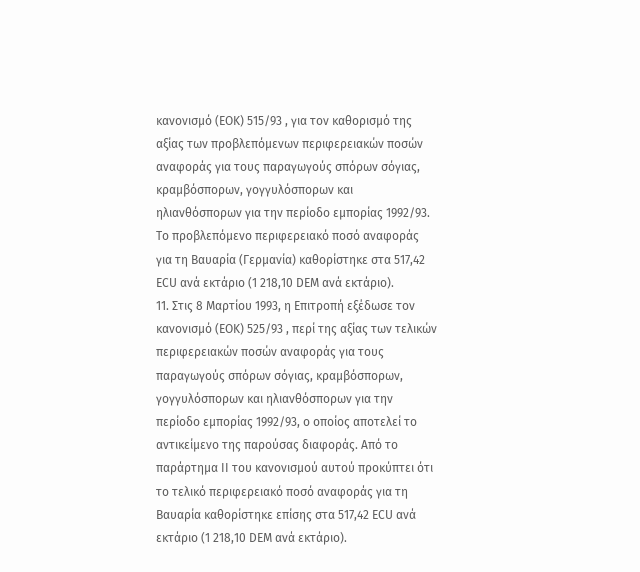κανονισμό (ΕΟΚ) 515/93 , για τον καθορισμό της αξίας των προβλεπόμενων περιφερειακών ποσών αναφοράς για τους παραγωγούς σπόρων σόγιας, κραμβόσπορων, γογγυλόσπορων και ηλιανθόσπορων για την περίοδο εμπορίας 1992/93. Το προβλεπόμενο περιφερειακό ποσό αναφοράς για τη Βαυαρία (Γερμανία) καθορίστηκε στα 517,42 ΕCU ανά εκτάριο (1 218,10 DΕΜ ανά εκτάριο).
11. Στις 8 Μαρτίου 1993, η Επιτροπή εξέδωσε τον κανονισμό (ΕΟΚ) 525/93 , περί της αξίας των τελικών περιφερειακών ποσών αναφοράς για τους παραγωγούς σπόρων σόγιας, κραμβόσπορων, γογγυλόσπορων και ηλιανθόσπορων για την περίοδο εμπορίας 1992/93, ο οποίος αποτελεί το αντικείμενο της παρούσας διαφοράς. Από το παράρτημα ΙΙ του κανονισμού αυτού προκύπτει ότι το τελικό περιφερειακό ποσό αναφοράς για τη Βαυαρία καθορίστηκε επίσης στα 517,42 ΕCU ανά εκτάριο (1 218,10 DΕΜ ανά εκτάριο).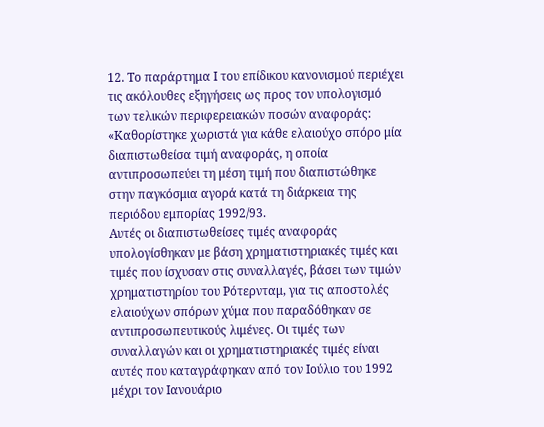12. Το παράρτημα Ι του επίδικου κανονισμού περιέχει τις ακόλουθες εξηγήσεις ως προς τον υπολογισμό των τελικών περιφερειακών ποσών αναφοράς:
«Καθορίστηκε χωριστά για κάθε ελαιούχο σπόρο μία διαπιστωθείσα τιμή αναφοράς, η οποία αντιπροσωπεύει τη μέση τιμή που διαπιστώθηκε στην παγκόσμια αγορά κατά τη διάρκεια της περιόδου εμπορίας 1992/93.
Αυτές οι διαπιστωθείσες τιμές αναφοράς υπολογίσθηκαν με βάση χρηματιστηριακές τιμές και τιμές που ίσχυσαν στις συναλλαγές, βάσει των τιμών χρηματιστηρίου του Ρότερνταμ, για τις αποστολές ελαιούχων σπόρων χύμα που παραδόθηκαν σε αντιπροσωπευτικούς λιμένες. Οι τιμές των συναλλαγών και οι χρηματιστηριακές τιμές είναι αυτές που καταγράφηκαν από τον Ιούλιο του 1992 μέχρι τον Ιανουάριο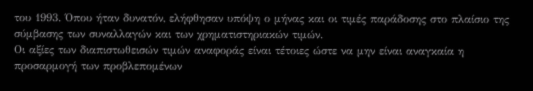του 1993. Όπου ήταν δυνατόν, ελήφθησαν υπόψη ο μήνας και οι τιμές παράδοσης στο πλαίσιο της σύμβασης των συναλλαγών και των χρηματιστηριακών τιμών.
Οι αξίες των διαπιστωθεισών τιμών αναφοράς είναι τέτοιες ώστε να μην είναι αναγκαία η προσαρμογή των προβλεπομένων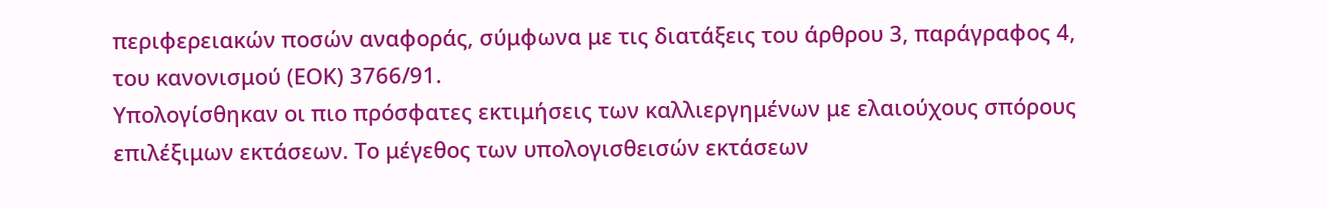περιφερειακών ποσών αναφοράς, σύμφωνα με τις διατάξεις του άρθρου 3, παράγραφος 4, του κανονισμού (ΕΟΚ) 3766/91.
Υπολογίσθηκαν οι πιο πρόσφατες εκτιμήσεις των καλλιεργημένων με ελαιούχους σπόρους επιλέξιμων εκτάσεων. Το μέγεθος των υπολογισθεισών εκτάσεων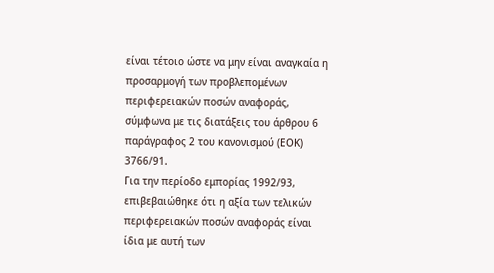είναι τέτοιο ώστε να μην είναι αναγκαία η προσαρμογή των προβλεπομένων περιφερειακών ποσών αναφοράς, σύμφωνα με τις διατάξεις του άρθρου 6 παράγραφος 2 του κανονισμού (ΕΟΚ) 3766/91.
Για την περίοδο εμπορίας 1992/93, επιβεβαιώθηκε ότι η αξία των τελικών περιφερειακών ποσών αναφοράς είναι ίδια με αυτή των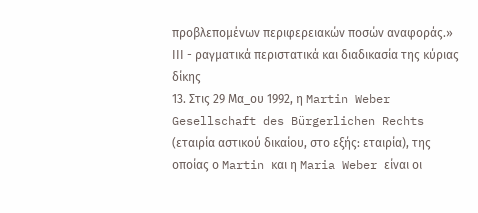προβλεπομένων περιφερειακών ποσών αναφοράς.»
ΙΙΙ - ραγματικά περιστατικά και διαδικασία της κύριας δίκης
13. Στις 29 Μα_ου 1992, η Martin Weber Gesellschaft des Bürgerlichen Rechts (εταιρία αστικού δικαίου, στο εξής: εταιρία), της οποίας ο Martin και η Maria Weber είναι οι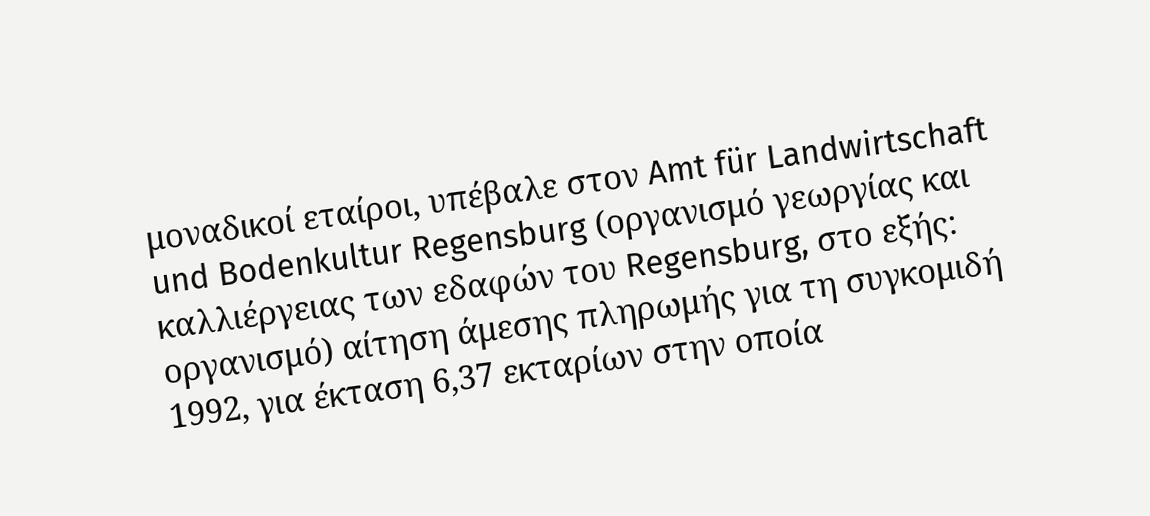μοναδικοί εταίροι, υπέβαλε στον Amt für Landwirtschaft und Bodenkultur Regensburg (οργανισμό γεωργίας και καλλιέργειας των εδαφών του Regensburg, στο εξής: οργανισμό) αίτηση άμεσης πληρωμής για τη συγκομιδή 1992, για έκταση 6,37 εκταρίων στην οποία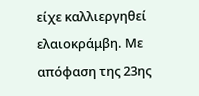είχε καλλιεργηθεί ελαιοκράμβη. Με απόφαση της 23ης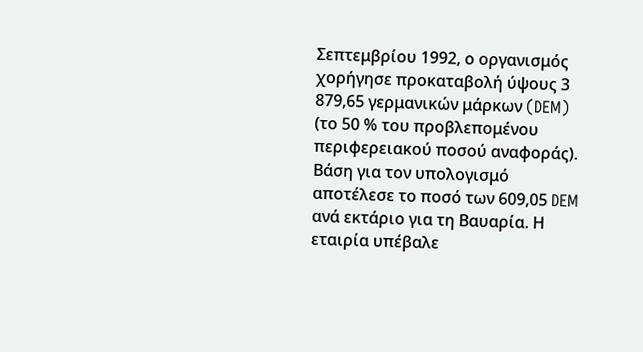Σεπτεμβρίου 1992, ο οργανισμός χορήγησε προκαταβολή ύψους 3 879,65 γερμανικών μάρκων (DEM) (το 50 % του προβλεπομένου περιφερειακού ποσού αναφοράς). Βάση για τον υπολογισμό αποτέλεσε το ποσό των 609,05 DEM ανά εκτάριο για τη Βαυαρία. Η εταιρία υπέβαλε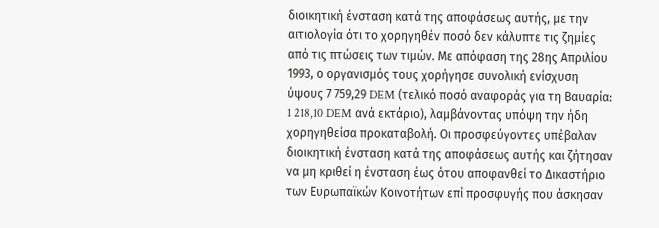διοικητική ένσταση κατά της αποφάσεως αυτής, με την αιτιολογία ότι το χορηγηθέν ποσό δεν κάλυπτε τις ζημίες από τις πτώσεις των τιμών. Με απόφαση της 28ης Απριλίου 1993, ο οργανισμός τους χορήγησε συνολική ενίσχυση ύψους 7 759,29 DEM (τελικό ποσό αναφοράς για τη Βαυαρία: 1 218,10 DEM ανά εκτάριο), λαμβάνοντας υπόψη την ήδη χορηγηθείσα προκαταβολή. Οι προσφεύγοντες υπέβαλαν διοικητική ένσταση κατά της αποφάσεως αυτής και ζήτησαν να μη κριθεί η ένσταση έως ότου αποφανθεί το Δικαστήριο των Ευρωπαϊκών Κοινοτήτων επί προσφυγής που άσκησαν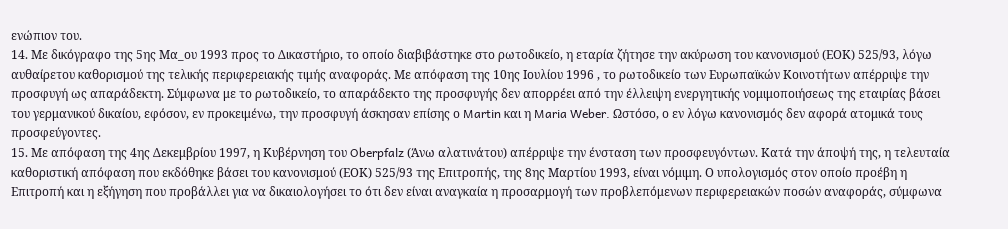ενώπιον του.
14. Με δικόγραφο της 5ης Μα_ου 1993 προς το Δικαστήριο, το οποίο διαβιβάστηκε στο ρωτοδικείο, η εταρία ζήτησε την ακύρωση του κανονισμού (ΕΟΚ) 525/93, λόγω αυθαίρετου καθορισμού της τελικής περιφερειακής τιμής αναφοράς. Με απόφαση της 10ης Ιουλίου 1996 , το ρωτοδικείο των Ευρωπαϊκών Κοινοτήτων απέρριψε την προσφυγή ως απαράδεκτη. Σύμφωνα με το ρωτοδικείο, το απαράδεκτο της προσφυγής δεν απορρέει από την έλλειψη ενεργητικής νομιμοποιήσεως της εταιρίας βάσει του γερμανικού δικαίου, εφόσον, εν προκειμένω, την προσφυγή άσκησαν επίσης ο Martin και η Maria Weber. Ωστόσο, ο εν λόγω κανονισμός δεν αφορά ατομικά τους προσφεύγοντες.
15. Με απόφαση της 4ης Δεκεμβρίου 1997, η Κυβέρνηση του Oberpfalz (Άνω αλατινάτου) απέρριψε την ένσταση των προσφευγόντων. Κατά την άποψή της, η τελευταία καθοριστική απόφαση που εκδόθηκε βάσει του κανονισμού (ΕΟΚ) 525/93 της Επιτροπής, της 8ης Μαρτίου 1993, είναι νόμιμη. Ο υπολογισμός στον οποίο προέβη η Επιτροπή και η εξήγηση που προβάλλει για να δικαιολογήσει το ότι δεν είναι αναγκαία η προσαρμογή των προβλεπόμενων περιφερειακών ποσών αναφοράς, σύμφωνα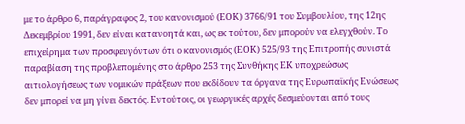με το άρθρο 6, παράγραφος 2, του κανονισμού (ΕΟΚ) 3766/91 του Συμβουλίου, της 12ης Δεκεμβρίου 1991, δεν είναι κατανοητά και, ως εκ τούτου, δεν μπορούν να ελεγχθούν. Το επιχείρημα των προσφευγόντων ότι ο κανονισμός (ΕΟΚ) 525/93 της Επιτροπής συνιστά παραβίαση της προβλεπομένης στο άρθρο 253 της Συνθήκης ΕΚ υποχρεώσως αιτιολογήσεως των νομικών πράξεων που εκδίδουν τα όργανα της Ευρωπαϊκής Ενώσεως δεν μπορεί να μη γίνει δεκτός. Εντούτοις, οι γεωργικές αρχές δεσμεύονται από τους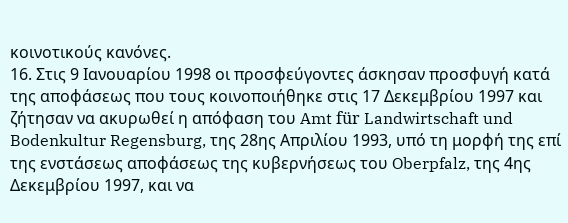κοινοτικούς κανόνες.
16. Στις 9 Ιανουαρίου 1998 οι προσφεύγοντες άσκησαν προσφυγή κατά της αποφάσεως που τους κοινοποιήθηκε στις 17 Δεκεμβρίου 1997 και ζήτησαν να ακυρωθεί η απόφαση του Amt für Landwirtschaft und Bodenkultur Regensburg, της 28ης Απριλίου 1993, υπό τη μορφή της επί της ενστάσεως αποφάσεως της κυβερνήσεως του Oberpfalz, της 4ης Δεκεμβρίου 1997, και να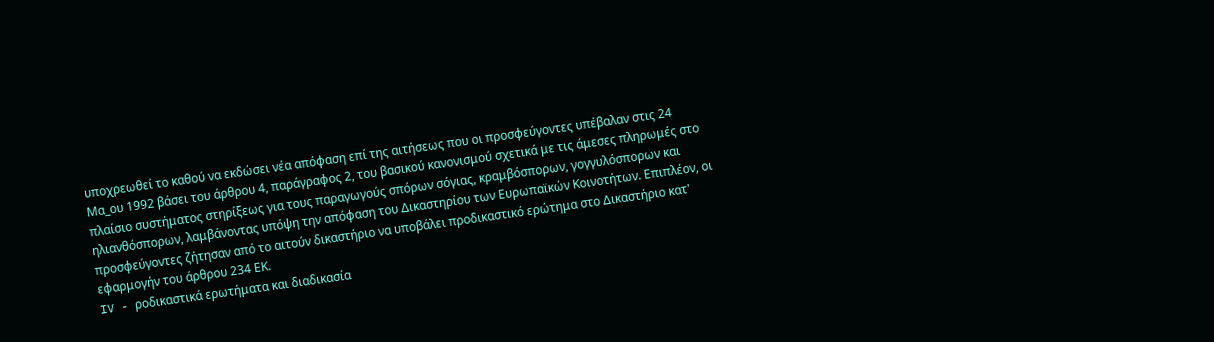υποχρεωθεί το καθού να εκδώσει νέα απόφαση επί της αιτήσεως που οι προσφεύγοντες υπέβαλαν στις 24 Μα_ου 1992 βάσει του άρθρου 4, παράγραφος 2, του βασικού κανονισμού σχετικά με τις άμεσες πληρωμές στο πλαίσιο συστήματος στηρίξεως για τους παραγωγούς σπόρων σόγιας, κραμβόσπορων, γογγυλόσπορων και ηλιανθόσπορων, λαμβάνοντας υπόψη την απόφαση του Δικαστηρίου των Ευρωπαϊκών Κοινοτήτων. Επιπλέον, οι προσφεύγοντες ζήτησαν από το αιτούν δικαστήριο να υποβάλει προδικαστικό ερώτημα στο Δικαστήριο κατ' εφαρμογήν του άρθρου 234 ΕΚ.
IV - ροδικαστικά ερωτήματα και διαδικασία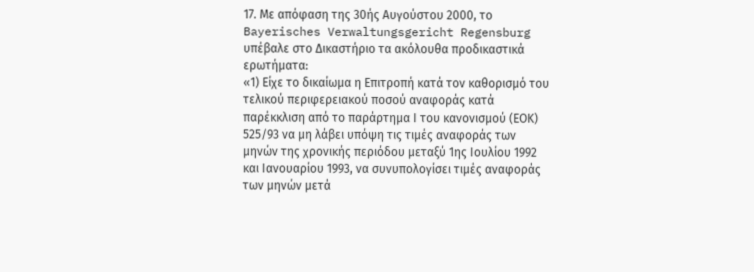17. Με απόφαση της 30ής Αυγούστου 2000, το Bayerisches Verwaltungsgericht Regensburg υπέβαλε στο Δικαστήριο τα ακόλουθα προδικαστικά ερωτήματα:
«1) Είχε το δικαίωμα η Επιτροπή κατά τον καθορισμό του τελικού περιφερειακού ποσού αναφοράς κατά παρέκκλιση από το παράρτημα Ι του κανονισμού (ΕΟΚ) 525/93 να μη λάβει υπόψη τις τιμές αναφοράς των μηνών της χρονικής περιόδου μεταξύ 1ης Ιουλίου 1992 και Ιανουαρίου 1993, να συνυπολογίσει τιμές αναφοράς των μηνών μετά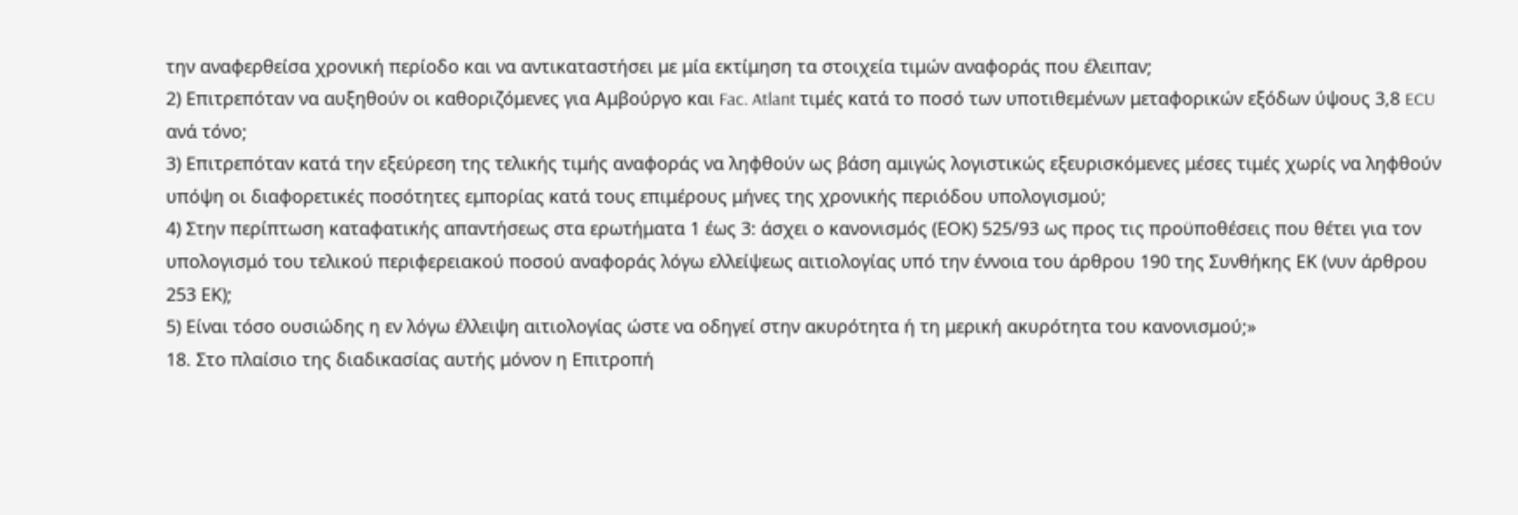την αναφερθείσα χρονική περίοδο και να αντικαταστήσει με μία εκτίμηση τα στοιχεία τιμών αναφοράς που έλειπαν;
2) Επιτρεπόταν να αυξηθούν οι καθοριζόμενες για Αμβούργο και Fac. Atlant τιμές κατά το ποσό των υποτιθεμένων μεταφορικών εξόδων ύψους 3,8 ECU ανά τόνο;
3) Επιτρεπόταν κατά την εξεύρεση της τελικής τιμής αναφοράς να ληφθούν ως βάση αμιγώς λογιστικώς εξευρισκόμενες μέσες τιμές χωρίς να ληφθούν υπόψη οι διαφορετικές ποσότητες εμπορίας κατά τους επιμέρους μήνες της χρονικής περιόδου υπολογισμού;
4) Στην περίπτωση καταφατικής απαντήσεως στα ερωτήματα 1 έως 3: άσχει ο κανονισμός (ΕΟΚ) 525/93 ως προς τις προϋποθέσεις που θέτει για τον υπολογισμό του τελικού περιφερειακού ποσού αναφοράς λόγω ελλείψεως αιτιολογίας υπό την έννοια του άρθρου 190 της Συνθήκης ΕΚ (νυν άρθρου 253 ΕΚ);
5) Είναι τόσο ουσιώδης η εν λόγω έλλειψη αιτιολογίας ώστε να οδηγεί στην ακυρότητα ή τη μερική ακυρότητα του κανονισμού;»
18. Στο πλαίσιο της διαδικασίας αυτής μόνον η Επιτροπή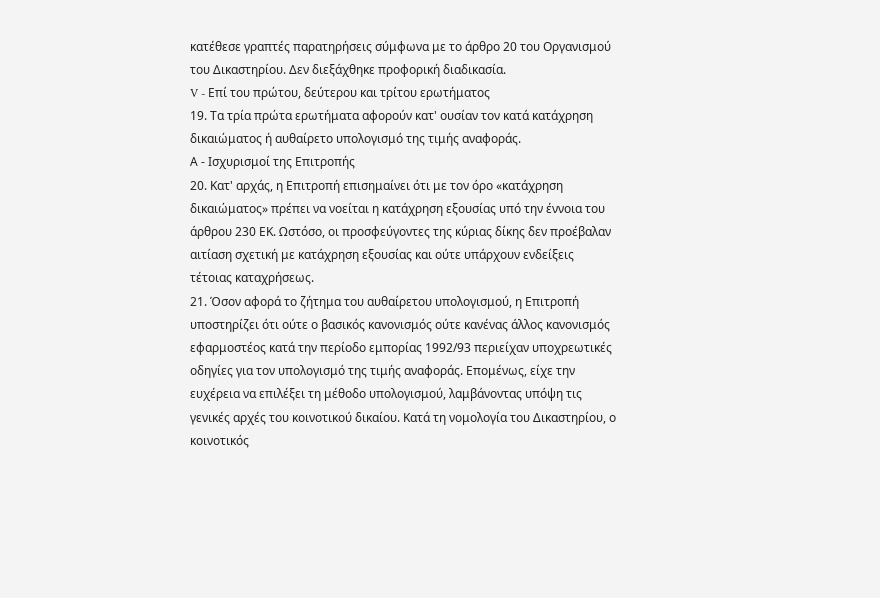κατέθεσε γραπτές παρατηρήσεις σύμφωνα με το άρθρο 20 του Οργανισμού του Δικαστηρίου. Δεν διεξάχθηκε προφορική διαδικασία.
V - Επί του πρώτου, δεύτερου και τρίτου ερωτήματος
19. Τα τρία πρώτα ερωτήματα αφορούν κατ' ουσίαν τον κατά κατάχρηση δικαιώματος ή αυθαίρετο υπολογισμό της τιμής αναφοράς.
Α - Ισχυρισμοί της Επιτροπής
20. Κατ' αρχάς, η Επιτροπή επισημαίνει ότι με τον όρο «κατάχρηση δικαιώματος» πρέπει να νοείται η κατάχρηση εξουσίας υπό την έννοια του άρθρου 230 ΕΚ. Ωστόσο, οι προσφεύγοντες της κύριας δίκης δεν προέβαλαν αιτίαση σχετική με κατάχρηση εξουσίας και ούτε υπάρχουν ενδείξεις τέτοιας καταχρήσεως.
21. Όσον αφορά το ζήτημα του αυθαίρετου υπολογισμού, η Επιτροπή υποστηρίζει ότι ούτε ο βασικός κανονισμός ούτε κανένας άλλος κανονισμός εφαρμοστέος κατά την περίοδο εμπορίας 1992/93 περιείχαν υποχρεωτικές οδηγίες για τον υπολογισμό της τιμής αναφοράς. Επομένως, είχε την ευχέρεια να επιλέξει τη μέθοδο υπολογισμού, λαμβάνοντας υπόψη τις γενικές αρχές του κοινοτικού δικαίου. Κατά τη νομολογία του Δικαστηρίου, ο κοινοτικός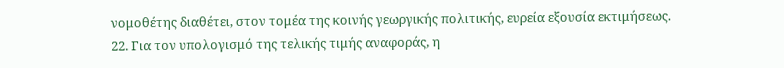νομοθέτης διαθέτει, στον τομέα της κοινής γεωργικής πολιτικής, ευρεία εξουσία εκτιμήσεως.
22. Για τον υπολογισμό της τελικής τιμής αναφοράς, η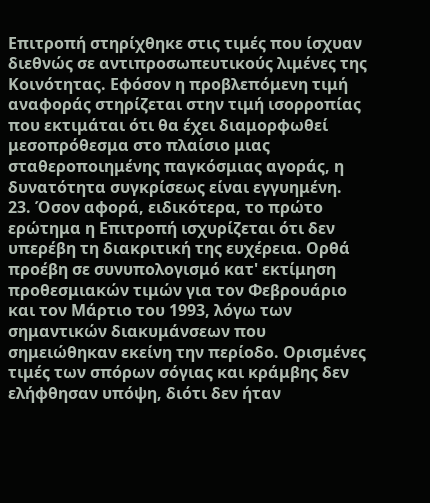Επιτροπή στηρίχθηκε στις τιμές που ίσχυαν διεθνώς σε αντιπροσωπευτικούς λιμένες της Κοινότητας. Εφόσον η προβλεπόμενη τιμή αναφοράς στηρίζεται στην τιμή ισορροπίας που εκτιμάται ότι θα έχει διαμορφωθεί μεσοπρόθεσμα στο πλαίσιο μιας σταθεροποιημένης παγκόσμιας αγοράς, η δυνατότητα συγκρίσεως είναι εγγυημένη.
23. Όσον αφορά, ειδικότερα, το πρώτο ερώτημα η Επιτροπή ισχυρίζεται ότι δεν υπερέβη τη διακριτική της ευχέρεια. Ορθά προέβη σε συνυπολογισμό κατ' εκτίμηση προθεσμιακών τιμών για τον Φεβρουάριο και τον Μάρτιο του 1993, λόγω των σημαντικών διακυμάνσεων που σημειώθηκαν εκείνη την περίοδο. Ορισμένες τιμές των σπόρων σόγιας και κράμβης δεν ελήφθησαν υπόψη, διότι δεν ήταν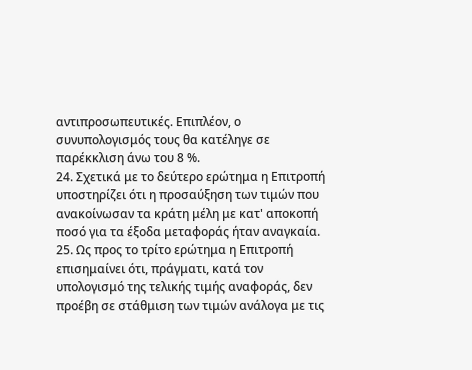αντιπροσωπευτικές. Επιπλέον, ο συνυπολογισμός τους θα κατέληγε σε παρέκκλιση άνω του 8 %.
24. Σχετικά με το δεύτερο ερώτημα η Επιτροπή υποστηρίζει ότι η προσαύξηση των τιμών που ανακοίνωσαν τα κράτη μέλη με κατ' αποκοπή ποσό για τα έξοδα μεταφοράς ήταν αναγκαία.
25. Ως προς το τρίτο ερώτημα η Επιτροπή επισημαίνει ότι, πράγματι, κατά τον υπολογισμό της τελικής τιμής αναφοράς, δεν προέβη σε στάθμιση των τιμών ανάλογα με τις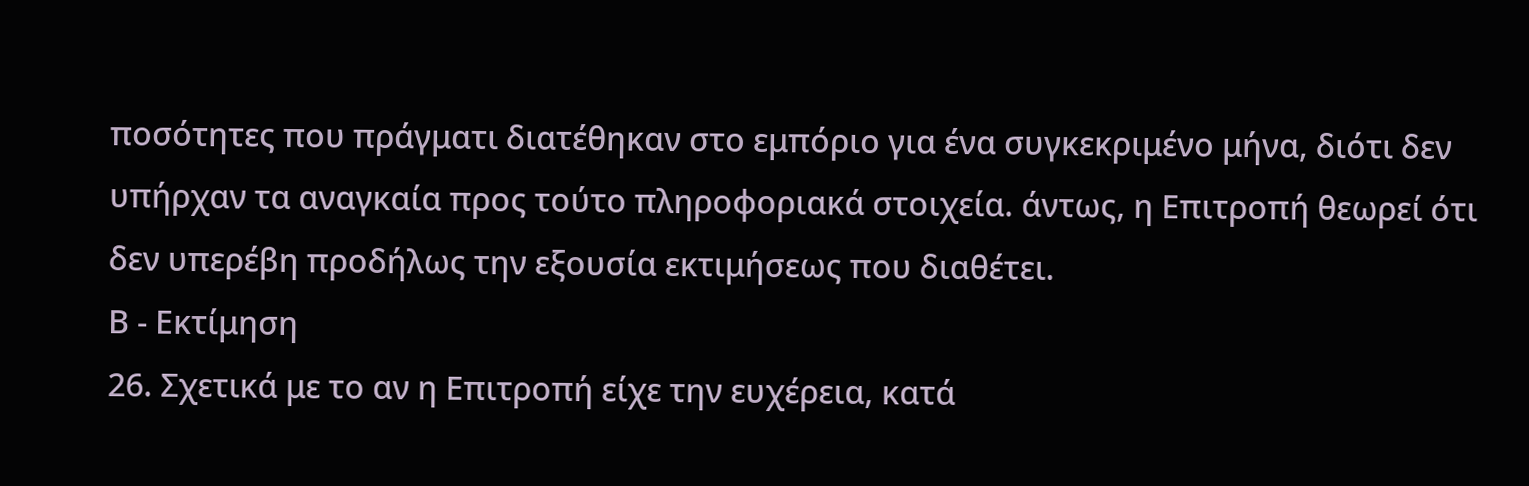ποσότητες που πράγματι διατέθηκαν στο εμπόριο για ένα συγκεκριμένο μήνα, διότι δεν υπήρχαν τα αναγκαία προς τούτο πληροφοριακά στοιχεία. άντως, η Επιτροπή θεωρεί ότι δεν υπερέβη προδήλως την εξουσία εκτιμήσεως που διαθέτει.
Β - Εκτίμηση
26. Σχετικά με το αν η Επιτροπή είχε την ευχέρεια, κατά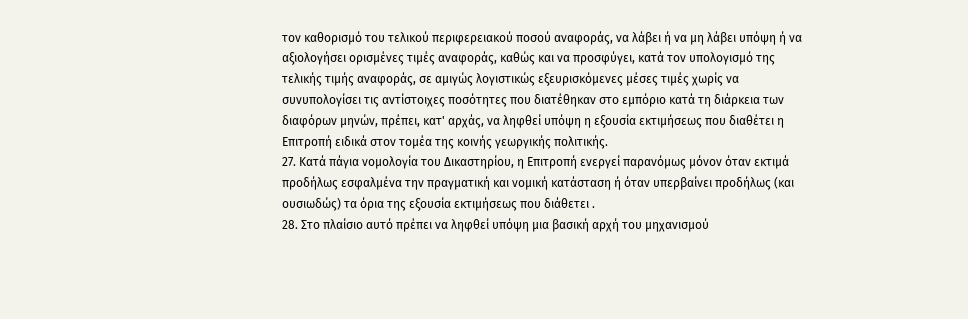τον καθορισμό του τελικού περιφερειακού ποσού αναφοράς, να λάβει ή να μη λάβει υπόψη ή να αξιολογήσει ορισμένες τιμές αναφοράς, καθώς και να προσφύγει, κατά τον υπολογισμό της τελικής τιμής αναφοράς, σε αμιγώς λογιστικώς εξευρισκόμενες μέσες τιμές χωρίς να συνυπολογίσει τις αντίστοιχες ποσότητες που διατέθηκαν στο εμπόριο κατά τη διάρκεια των διαφόρων μηνών, πρέπει, κατ' αρχάς, να ληφθεί υπόψη η εξουσία εκτιμήσεως που διαθέτει η Επιτροπή ειδικά στον τομέα της κοινής γεωργικής πολιτικής.
27. Κατά πάγια νομολογία του Δικαστηρίου, η Επιτροπή ενεργεί παρανόμως μόνον όταν εκτιμά προδήλως εσφαλμένα την πραγματική και νομική κατάσταση ή όταν υπερβαίνει προδήλως (και ουσιωδώς) τα όρια της εξουσία εκτιμήσεως που διάθετει .
28. Στο πλαίσιο αυτό πρέπει να ληφθεί υπόψη μια βασική αρχή του μηχανισμού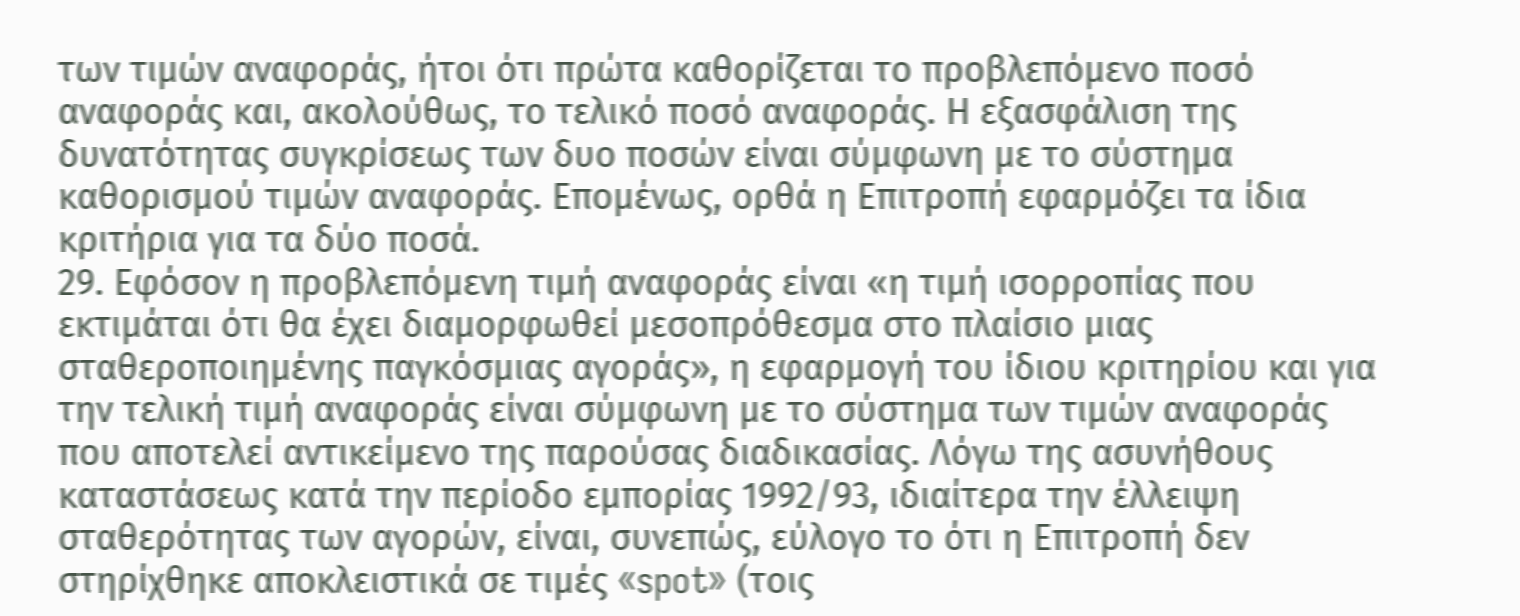των τιμών αναφοράς, ήτοι ότι πρώτα καθορίζεται το προβλεπόμενο ποσό αναφοράς και, ακολούθως, το τελικό ποσό αναφοράς. Η εξασφάλιση της δυνατότητας συγκρίσεως των δυο ποσών είναι σύμφωνη με το σύστημα καθορισμού τιμών αναφοράς. Επομένως, ορθά η Επιτροπή εφαρμόζει τα ίδια κριτήρια για τα δύο ποσά.
29. Εφόσον η προβλεπόμενη τιμή αναφοράς είναι «η τιμή ισορροπίας που εκτιμάται ότι θα έχει διαμορφωθεί μεσοπρόθεσμα στο πλαίσιο μιας σταθεροποιημένης παγκόσμιας αγοράς», η εφαρμογή του ίδιου κριτηρίου και για την τελική τιμή αναφοράς είναι σύμφωνη με το σύστημα των τιμών αναφοράς που αποτελεί αντικείμενο της παρούσας διαδικασίας. Λόγω της ασυνήθους καταστάσεως κατά την περίοδο εμπορίας 1992/93, ιδιαίτερα την έλλειψη σταθερότητας των αγορών, είναι, συνεπώς, εύλογο το ότι η Επιτροπή δεν στηρίχθηκε αποκλειστικά σε τιμές «spot» (τοις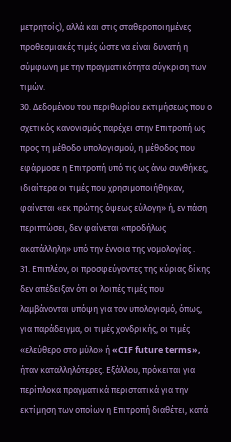μετρητοίς), αλλά και στις σταθεροποιημένες προθεσμιακές τιμές ώστε να είναι δυνατή η σύμφωνη με την πραγματικότητα σύγκριση των τιμών.
30. Δεδομένου του περιθωρίου εκτιμήσεως που ο σχετικός κανονισμός παρέχει στην Επιτροπή ως προς τη μέθοδο υπολογισμού, η μέθοδος που εφάρμοσε η Επιτροπή υπό τις ως άνω συνθήκες, ιδιαίτερα οι τιμές που χρησιμοποιήθηκαν, φαίνεται «εκ πρώτης όψεως εύλογη» ή, εν πάση περιπτώσει, δεν φαίνεται «προδήλως ακατάλληλη» υπό την έννοια της νομολογίας .
31. Επιπλέον, οι προσφεύγοντες της κύριας δίκης δεν απέδειξαν ότι οι λοιπές τιμές που λαμβάνονται υπόψη για τον υπολογισμό, όπως, για παράδειγμα, οι τιμές χονδρικής, οι τιμές «ελεύθερο στο μύλο» ή «CIF future terms», ήταν καταλληλότερες. Εξάλλου, πρόκειται για περίπλοκα πραγματικά περιστατικά για την εκτίμηση των οποίων η Επιτροπή διαθέτει, κατά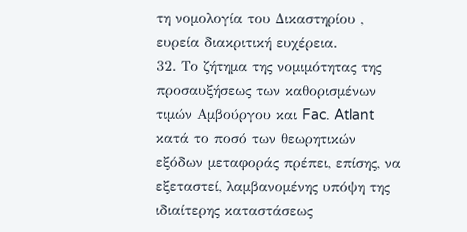τη νομολογία του Δικαστηρίου , ευρεία διακριτική ευχέρεια.
32. Το ζήτημα της νομιμότητας της προσαυξήσεως των καθορισμένων τιμών Αμβούργου και Fac. Atlant κατά το ποσό των θεωρητικών εξόδων μεταφοράς πρέπει, επίσης, να εξεταστεί, λαμβανομένης υπόψη της ιδιαίτερης καταστάσεως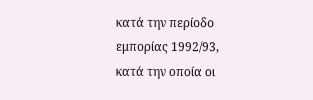κατά την περίοδο εμπορίας 1992/93, κατά την οποία οι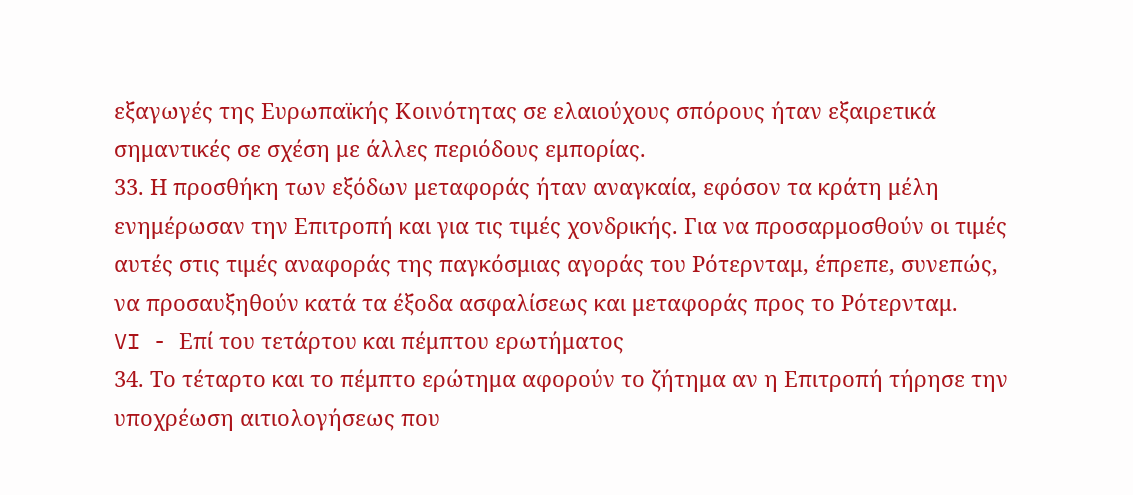εξαγωγές της Ευρωπαϊκής Κοινότητας σε ελαιούχους σπόρους ήταν εξαιρετικά σημαντικές σε σχέση με άλλες περιόδους εμπορίας.
33. Η προσθήκη των εξόδων μεταφοράς ήταν αναγκαία, εφόσον τα κράτη μέλη ενημέρωσαν την Επιτροπή και για τις τιμές χονδρικής. Για να προσαρμοσθούν οι τιμές αυτές στις τιμές αναφοράς της παγκόσμιας αγοράς του Ρότερνταμ, έπρεπε, συνεπώς, να προσαυξηθούν κατά τα έξοδα ασφαλίσεως και μεταφοράς προς το Ρότερνταμ.
VI - Επί του τετάρτου και πέμπτου ερωτήματος
34. Το τέταρτο και το πέμπτο ερώτημα αφορούν το ζήτημα αν η Επιτροπή τήρησε την υποχρέωση αιτιολογήσεως που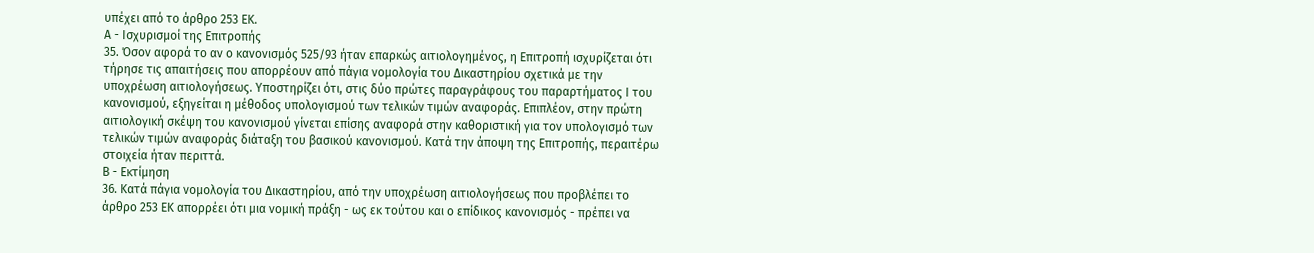υπέχει από το άρθρο 253 ΕΚ.
Α - Ισχυρισμοί της Επιτροπής
35. Όσον αφορά το αν ο κανονισμός 525/93 ήταν επαρκώς αιτιολογημένος, η Επιτροπή ισχυρίζεται ότι τήρησε τις απαιτήσεις που απορρέουν από πάγια νομολογία του Δικαστηρίου σχετικά με την υποχρέωση αιτιολογήσεως. Υποστηρίζει ότι, στις δύο πρώτες παραγράφους του παραρτήματος Ι του κανονισμού, εξηγείται η μέθοδος υπολογισμού των τελικών τιμών αναφοράς. Επιπλέον, στην πρώτη αιτιολογική σκέψη του κανονισμού γίνεται επίσης αναφορά στην καθοριστική για τον υπολογισμό των τελικών τιμών αναφοράς διάταξη του βασικού κανονισμού. Κατά την άποψη της Επιτροπής, περαιτέρω στοιχεία ήταν περιττά.
Β - Εκτίμηση
36. Κατά πάγια νομολογία του Δικαστηρίου, από την υποχρέωση αιτιολογήσεως που προβλέπει το άρθρο 253 ΕΚ απορρέει ότι μια νομική πράξη - ως εκ τούτου και ο επίδικος κανονισμός - πρέπει να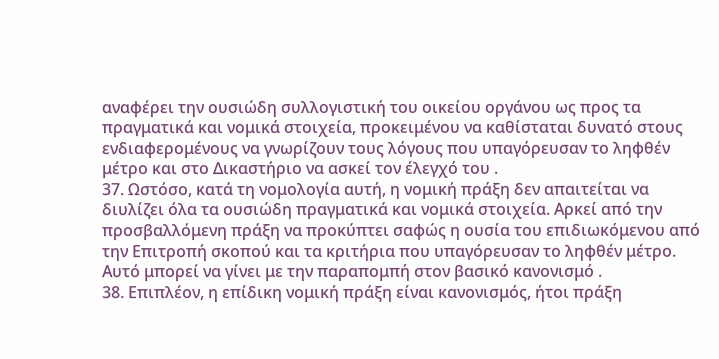αναφέρει την ουσιώδη συλλογιστική του οικείου οργάνου ως προς τα πραγματικά και νομικά στοιχεία, προκειμένου να καθίσταται δυνατό στους ενδιαφερομένους να γνωρίζουν τους λόγους που υπαγόρευσαν το ληφθέν μέτρο και στο Δικαστήριο να ασκεί τον έλεγχό του .
37. Ωστόσο, κατά τη νομολογία αυτή, η νομική πράξη δεν απαιτείται να διυλίζει όλα τα ουσιώδη πραγματικά και νομικά στοιχεία. Αρκεί από την προσβαλλόμενη πράξη να προκύπτει σαφώς η ουσία του επιδιωκόμενου από την Επιτροπή σκοπού και τα κριτήρια που υπαγόρευσαν το ληφθέν μέτρο. Αυτό μπορεί να γίνει με την παραπομπή στον βασικό κανονισμό .
38. Επιπλέον, η επίδικη νομική πράξη είναι κανονισμός, ήτοι πράξη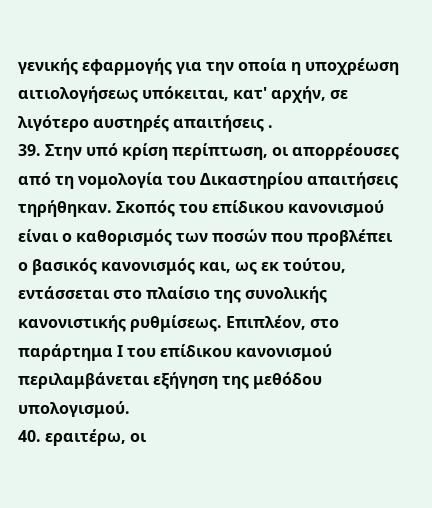γενικής εφαρμογής για την οποία η υποχρέωση αιτιολογήσεως υπόκειται, κατ' αρχήν, σε λιγότερο αυστηρές απαιτήσεις .
39. Στην υπό κρίση περίπτωση, οι απορρέουσες από τη νομολογία του Δικαστηρίου απαιτήσεις τηρήθηκαν. Σκοπός του επίδικου κανονισμού είναι ο καθορισμός των ποσών που προβλέπει ο βασικός κανονισμός και, ως εκ τούτου, εντάσσεται στο πλαίσιο της συνολικής κανονιστικής ρυθμίσεως. Επιπλέον, στο παράρτημα Ι του επίδικου κανονισμού περιλαμβάνεται εξήγηση της μεθόδου υπολογισμού.
40. εραιτέρω, οι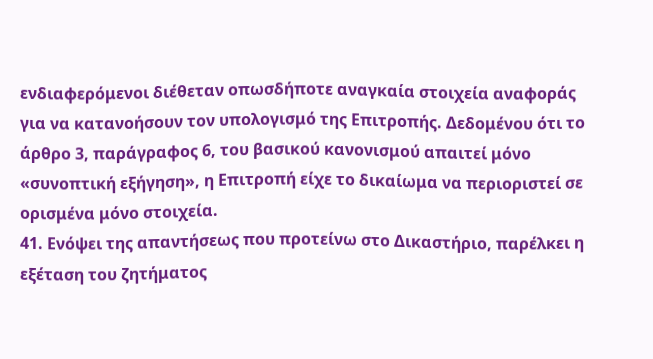ενδιαφερόμενοι διέθεταν οπωσδήποτε αναγκαία στοιχεία αναφοράς για να κατανοήσουν τον υπολογισμό της Επιτροπής. Δεδομένου ότι το άρθρο 3, παράγραφος 6, του βασικού κανονισμού απαιτεί μόνο «συνοπτική εξήγηση», η Επιτροπή είχε το δικαίωμα να περιοριστεί σε ορισμένα μόνο στοιχεία.
41. Ενόψει της απαντήσεως που προτείνω στο Δικαστήριο, παρέλκει η εξέταση του ζητήματος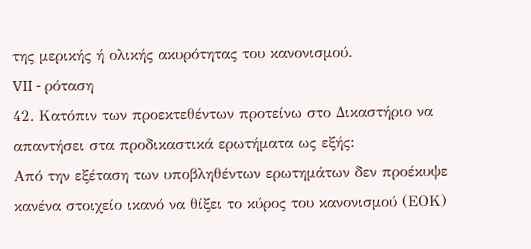της μερικής ή ολικής ακυρότητας του κανονισμού.
VII - ρόταση
42. Κατόπιν των προεκτεθέντων προτείνω στο Δικαστήριο να απαντήσει στα προδικαστικά ερωτήματα ως εξής:
Από την εξέταση των υποβληθέντων ερωτημάτων δεν προέκυψε κανένα στοιχείο ικανό να θίξει το κύρος του κανονισμού (ΕΟΚ)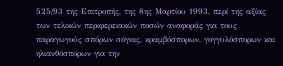525/93 της Επιτροπής, της 8ης Μαρτίου 1993, περί της αξίας των τελικών περιφερειακών ποσών αναφοράς για τους παραγωγούς σπόρων σόγιας, κραμβόσπορων, γογγυλόσπορων και ηλιανθόσπορων για την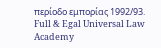περίοδο εμπορίας 1992/93.
Full & Egal Universal Law Academy